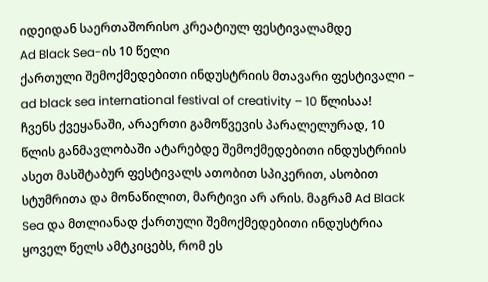იდეიდან საერთაშორისო კრეატიულ ფესტივალამდე
Ad Black Sea-ის 10 წელი
ქართული შემოქმედებითი ინდუსტრიის მთავარი ფესტივალი – ad black sea international festival of creativity – 10 წლისაა!
ჩვენს ქვეყანაში, არაერთი გამოწვევის პარალელურად, 10 წლის განმავლობაში ატარებდე შემოქმედებითი ინდუსტრიის ასეთ მასშტაბურ ფესტივალს ათობით სპიკერით, ასობით სტუმრითა და მონაწილით, მარტივი არ არის. მაგრამ Ad Black Sea და მთლიანად ქართული შემოქმედებითი ინდუსტრია ყოველ წელს ამტკიცებს, რომ ეს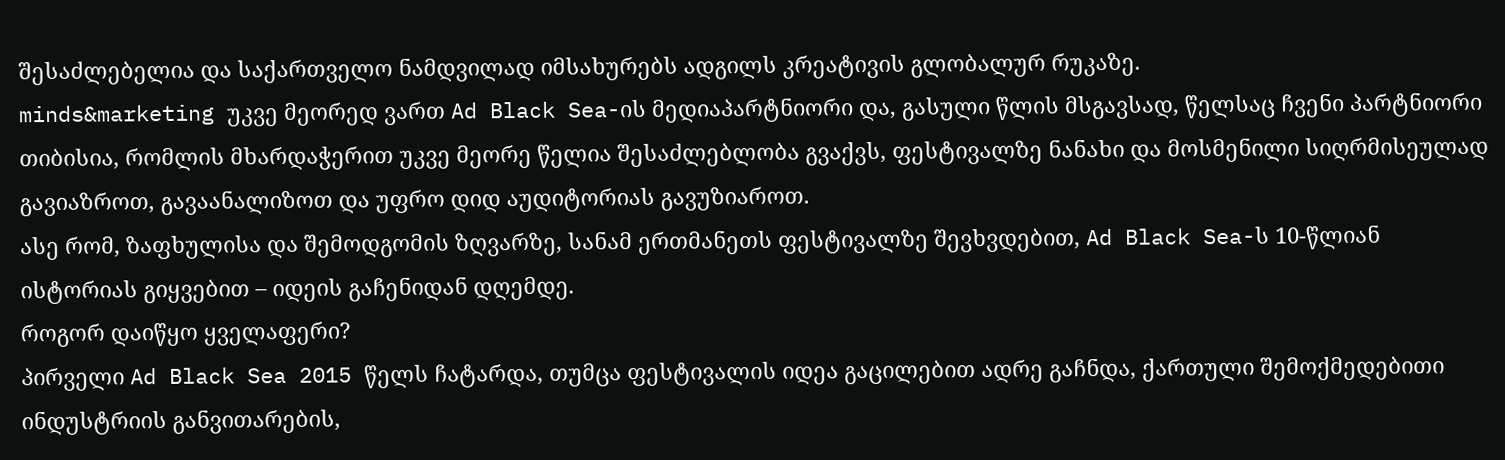შესაძლებელია და საქართველო ნამდვილად იმსახურებს ადგილს კრეატივის გლობალურ რუკაზე.
minds&marketing უკვე მეორედ ვართ Ad Black Sea-ის მედიაპარტნიორი და, გასული წლის მსგავსად, წელსაც ჩვენი პარტნიორი თიბისია, რომლის მხარდაჭერით უკვე მეორე წელია შესაძლებლობა გვაქვს, ფესტივალზე ნანახი და მოსმენილი სიღრმისეულად გავიაზროთ, გავაანალიზოთ და უფრო დიდ აუდიტორიას გავუზიაროთ.
ასე რომ, ზაფხულისა და შემოდგომის ზღვარზე, სანამ ერთმანეთს ფესტივალზე შევხვდებით, Ad Black Sea-ს 10-წლიან ისტორიას გიყვებით – იდეის გაჩენიდან დღემდე.
როგორ დაიწყო ყველაფერი?
პირველი Ad Black Sea 2015 წელს ჩატარდა, თუმცა ფესტივალის იდეა გაცილებით ადრე გაჩნდა, ქართული შემოქმედებითი ინდუსტრიის განვითარების,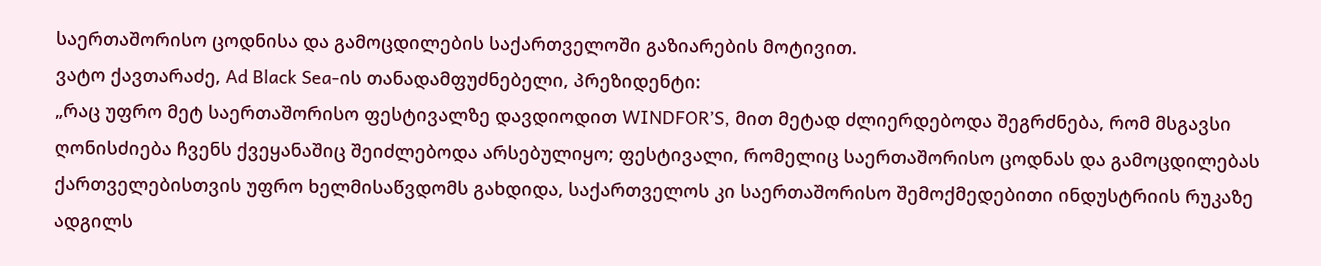საერთაშორისო ცოდნისა და გამოცდილების საქართველოში გაზიარების მოტივით.
ვატო ქავთარაძე, Ad Black Sea-ის თანადამფუძნებელი, პრეზიდენტი:
„რაც უფრო მეტ საერთაშორისო ფესტივალზე დავდიოდით WINDFOR’S, მით მეტად ძლიერდებოდა შეგრძნება, რომ მსგავსი ღონისძიება ჩვენს ქვეყანაშიც შეიძლებოდა არსებულიყო; ფესტივალი, რომელიც საერთაშორისო ცოდნას და გამოცდილებას ქართველებისთვის უფრო ხელმისაწვდომს გახდიდა, საქართველოს კი საერთაშორისო შემოქმედებითი ინდუსტრიის რუკაზე ადგილს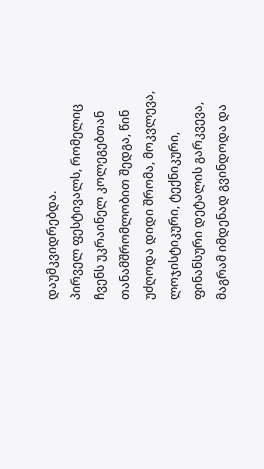დაუმკვიდრებდა.
პირველ ფესტივალს, რომელიც ჩვენს უკრაინელ კოლეგებთან თანამშრომლობით შედგა, წინ უძღოდა დიდი შრომა, მოკვლევა, ლოჯისტიკური, ტექნიკური, ფინანსური დეტალის გარკვევა, მაგრამ იმდენად გვინდოდა და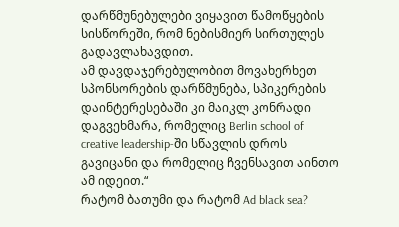დარწმუნებულები ვიყავით წამოწყების სისწორეში, რომ ნებისმიერ სირთულეს გადავლახავდით.
ამ დავდაჯერებულობით მოვახერხეთ სპონსორების დარწმუნება, სპიკერების დაინტერესებაში კი მაიკლ კონრადი დაგვეხმარა, რომელიც Berlin school of creative leadership-ში სწავლის დროს გავიცანი და რომელიც ჩვენსავით აინთო ამ იდეით.“
რატომ ბათუმი და რატომ Ad black sea?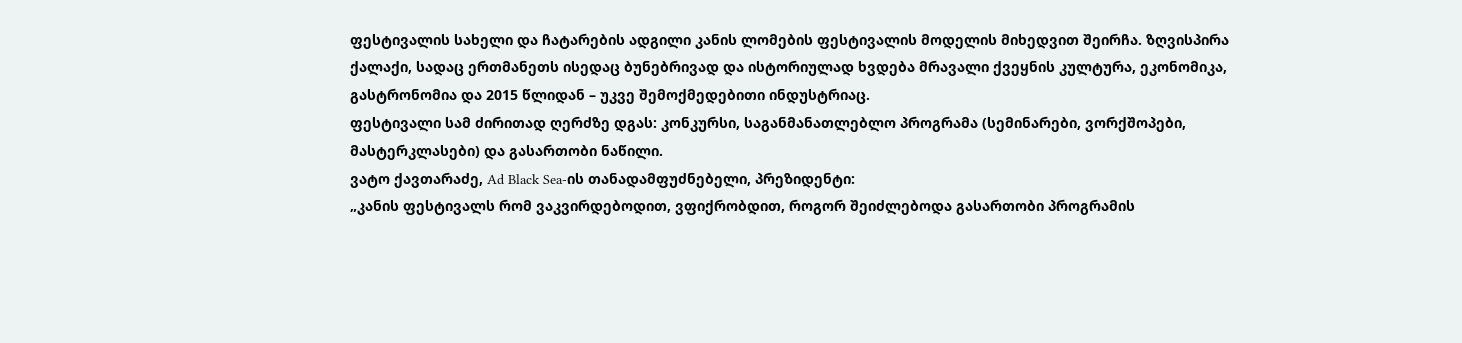ფესტივალის სახელი და ჩატარების ადგილი კანის ლომების ფესტივალის მოდელის მიხედვით შეირჩა. ზღვისპირა ქალაქი, სადაც ერთმანეთს ისედაც ბუნებრივად და ისტორიულად ხვდება მრავალი ქვეყნის კულტურა, ეკონომიკა, გასტრონომია და 2015 წლიდან – უკვე შემოქმედებითი ინდუსტრიაც.
ფესტივალი სამ ძირითად ღერძზე დგას: კონკურსი, საგანმანათლებლო პროგრამა (სემინარები, ვორქშოპები, მასტერკლასები) და გასართობი ნაწილი.
ვატო ქავთარაძე, Ad Black Sea-ის თანადამფუძნებელი, პრეზიდენტი:
„კანის ფესტივალს რომ ვაკვირდებოდით, ვფიქრობდით, როგორ შეიძლებოდა გასართობი პროგრამის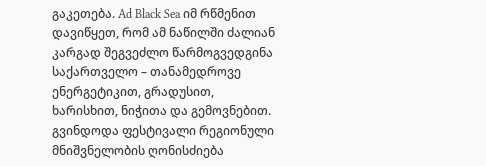გაკეთება. Ad Black Sea იმ რწმენით დავიწყეთ, რომ ამ ნაწილში ძალიან კარგად შეგვეძლო წარმოგვედგინა საქართველო – თანამედროვე ენერგეტიკით, გრადუსით, ხარისხით, ნიჭითა და გემოვნებით.
გვინდოდა ფესტივალი რეგიონული მნიშვნელობის ღონისძიება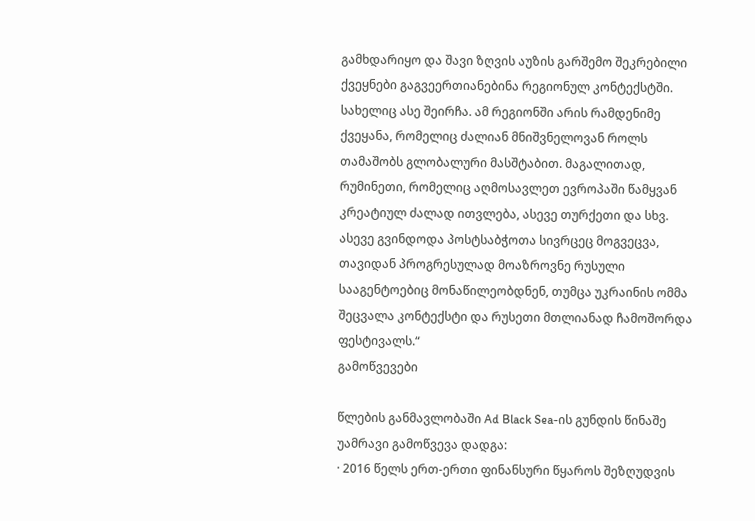გამხდარიყო და შავი ზღვის აუზის გარშემო შეკრებილი ქვეყნები გაგვეერთიანებინა რეგიონულ კონტექსტში. სახელიც ასე შეირჩა. ამ რეგიონში არის რამდენიმე ქვეყანა, რომელიც ძალიან მნიშვნელოვან როლს თამაშობს გლობალური მასშტაბით. მაგალითად, რუმინეთი, რომელიც აღმოსავლეთ ევროპაში წამყვან კრეატიულ ძალად ითვლება, ასევე თურქეთი და სხვ. ასევე გვინდოდა პოსტსაბჭოთა სივრცეც მოგვეცვა, თავიდან პროგრესულად მოაზროვნე რუსული სააგენტოებიც მონაწილეობდნენ, თუმცა უკრაინის ომმა შეცვალა კონტექსტი და რუსეთი მთლიანად ჩამოშორდა ფესტივალს.“
გამოწვევები

წლების განმავლობაში Ad Black Sea-ის გუნდის წინაშე უამრავი გამოწვევა დადგა:
· 2016 წელს ერთ-ერთი ფინანსური წყაროს შეზღუდვის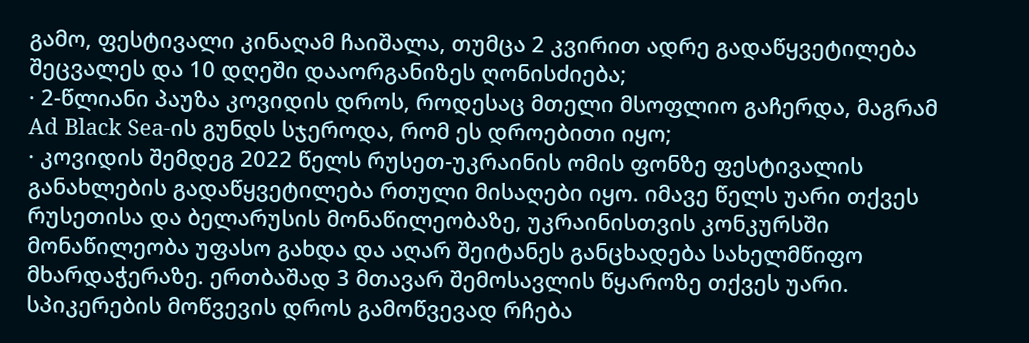გამო, ფესტივალი კინაღამ ჩაიშალა, თუმცა 2 კვირით ადრე გადაწყვეტილება შეცვალეს და 10 დღეში დააორგანიზეს ღონისძიება;
· 2-წლიანი პაუზა კოვიდის დროს, როდესაც მთელი მსოფლიო გაჩერდა, მაგრამ Ad Black Sea-ის გუნდს სჯეროდა, რომ ეს დროებითი იყო;
· კოვიდის შემდეგ 2022 წელს რუსეთ-უკრაინის ომის ფონზე ფესტივალის განახლების გადაწყვეტილება რთული მისაღები იყო. იმავე წელს უარი თქვეს რუსეთისა და ბელარუსის მონაწილეობაზე, უკრაინისთვის კონკურსში მონაწილეობა უფასო გახდა და აღარ შეიტანეს განცხადება სახელმწიფო მხარდაჭერაზე. ერთბაშად 3 მთავარ შემოსავლის წყაროზე თქვეს უარი.
სპიკერების მოწვევის დროს გამოწვევად რჩება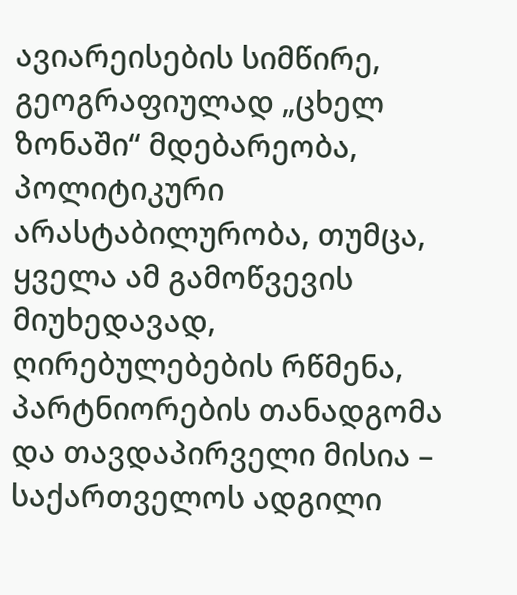ავიარეისების სიმწირე, გეოგრაფიულად „ცხელ ზონაში“ მდებარეობა, პოლიტიკური არასტაბილურობა, თუმცა, ყველა ამ გამოწვევის მიუხედავად, ღირებულებების რწმენა, პარტნიორების თანადგომა და თავდაპირველი მისია – საქართველოს ადგილი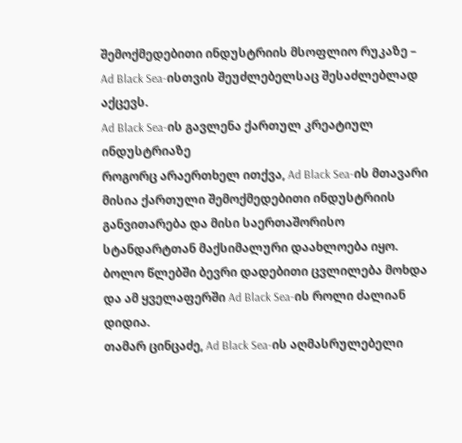შემოქმედებითი ინდუსტრიის მსოფლიო რუკაზე – Ad Black Sea-ისთვის შეუძლებელსაც შესაძლებლად აქცევს.
Ad Black Sea-ის გავლენა ქართულ კრეატიულ ინდუსტრიაზე
როგორც არაერთხელ ითქვა, Ad Black Sea-ის მთავარი მისია ქართული შემოქმედებითი ინდუსტრიის განვითარება და მისი საერთაშორისო სტანდარტთან მაქსიმალური დაახლოება იყო. ბოლო წლებში ბევრი დადებითი ცვლილება მოხდა და ამ ყველაფერში Ad Black Sea-ის როლი ძალიან დიდია.
თამარ ცინცაძე, Ad Black Sea-ის აღმასრულებელი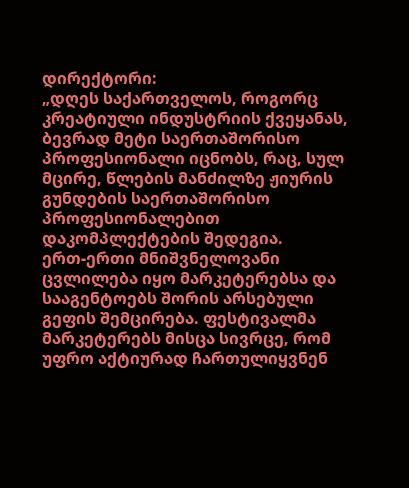დირექტორი:
„დღეს საქართველოს, როგორც კრეატიული ინდუსტრიის ქვეყანას, ბევრად მეტი საერთაშორისო პროფესიონალი იცნობს, რაც, სულ მცირე, წლების მანძილზე ჟიურის გუნდების საერთაშორისო პროფესიონალებით დაკომპლექტების შედეგია.
ერთ-ერთი მნიშვნელოვანი ცვლილება იყო მარკეტერებსა და სააგენტოებს შორის არსებული გეფის შემცირება. ფესტივალმა მარკეტერებს მისცა სივრცე, რომ უფრო აქტიურად ჩართულიყვნენ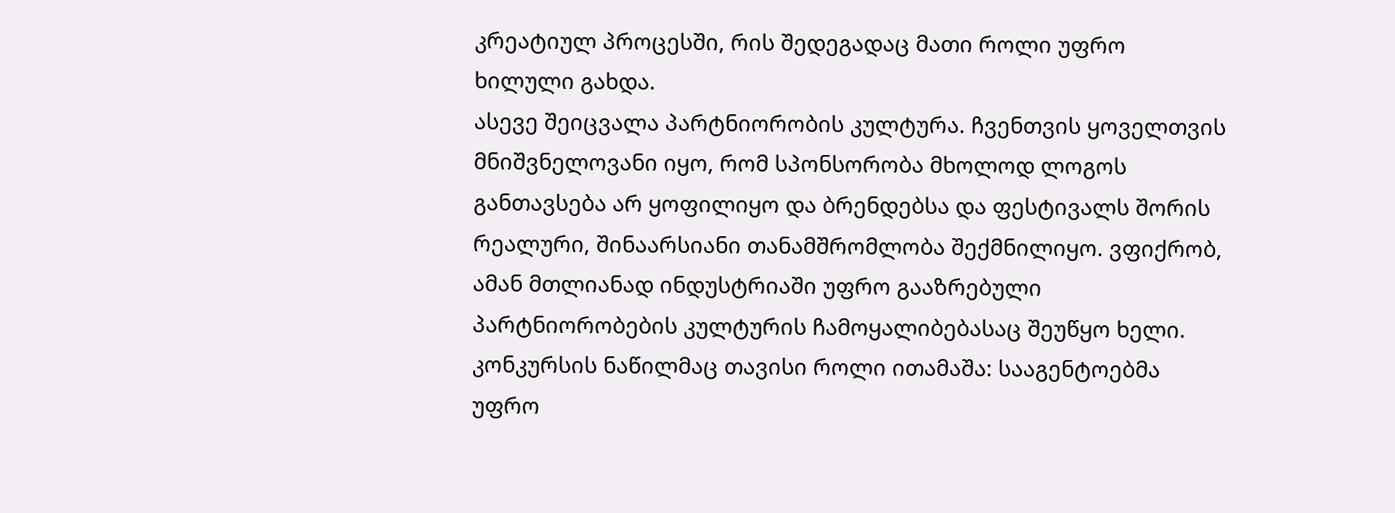კრეატიულ პროცესში, რის შედეგადაც მათი როლი უფრო ხილული გახდა.
ასევე შეიცვალა პარტნიორობის კულტურა. ჩვენთვის ყოველთვის მნიშვნელოვანი იყო, რომ სპონსორობა მხოლოდ ლოგოს განთავსება არ ყოფილიყო და ბრენდებსა და ფესტივალს შორის რეალური, შინაარსიანი თანამშრომლობა შექმნილიყო. ვფიქრობ, ამან მთლიანად ინდუსტრიაში უფრო გააზრებული პარტნიორობების კულტურის ჩამოყალიბებასაც შეუწყო ხელი.
კონკურსის ნაწილმაც თავისი როლი ითამაშა: სააგენტოებმა უფრო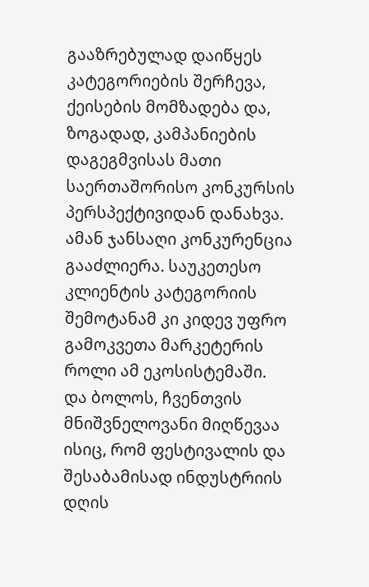გააზრებულად დაიწყეს კატეგორიების შერჩევა, ქეისების მომზადება და, ზოგადად, კამპანიების დაგეგმვისას მათი საერთაშორისო კონკურსის პერსპექტივიდან დანახვა. ამან ჯანსაღი კონკურენცია გააძლიერა. საუკეთესო კლიენტის კატეგორიის შემოტანამ კი კიდევ უფრო გამოკვეთა მარკეტერის როლი ამ ეკოსისტემაში.
და ბოლოს, ჩვენთვის მნიშვნელოვანი მიღწევაა ისიც, რომ ფესტივალის და შესაბამისად ინდუსტრიის დღის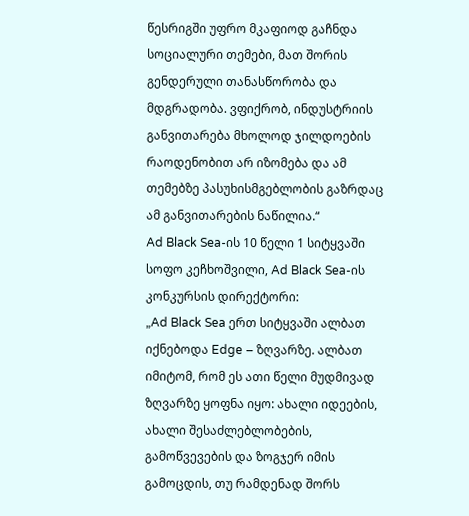წესრიგში უფრო მკაფიოდ გაჩნდა სოციალური თემები, მათ შორის გენდერული თანასწორობა და მდგრადობა. ვფიქრობ, ინდუსტრიის განვითარება მხოლოდ ჯილდოების რაოდენობით არ იზომება და ამ თემებზე პასუხისმგებლობის გაზრდაც ამ განვითარების ნაწილია.“
Ad Black Sea-ის 10 წელი 1 სიტყვაში
სოფო კეჩხოშვილი, Ad Black Sea-ის კონკურსის დირექტორი:
„Ad Black Sea ერთ სიტყვაში ალბათ იქნებოდა Edge – ზღვარზე. ალბათ იმიტომ, რომ ეს ათი წელი მუდმივად ზღვარზე ყოფნა იყო: ახალი იდეების, ახალი შესაძლებლობების, გამოწვევების და ზოგჯერ იმის გამოცდის, თუ რამდენად შორს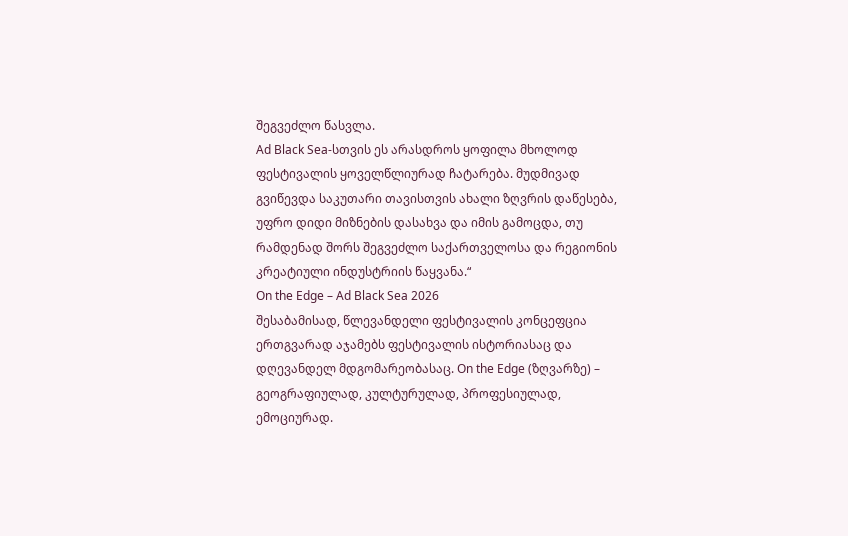შეგვეძლო წასვლა.
Ad Black Sea-სთვის ეს არასდროს ყოფილა მხოლოდ ფესტივალის ყოველწლიურად ჩატარება. მუდმივად გვიწევდა საკუთარი თავისთვის ახალი ზღვრის დაწესება, უფრო დიდი მიზნების დასახვა და იმის გამოცდა, თუ რამდენად შორს შეგვეძლო საქართველოსა და რეგიონის კრეატიული ინდუსტრიის წაყვანა.“
On the Edge – Ad Black Sea 2026
შესაბამისად, წლევანდელი ფესტივალის კონცეფცია ერთგვარად აჯამებს ფესტივალის ისტორიასაც და დღევანდელ მდგომარეობასაც. On the Edge (ზღვარზე) – გეოგრაფიულად, კულტურულად, პროფესიულად, ემოციურად.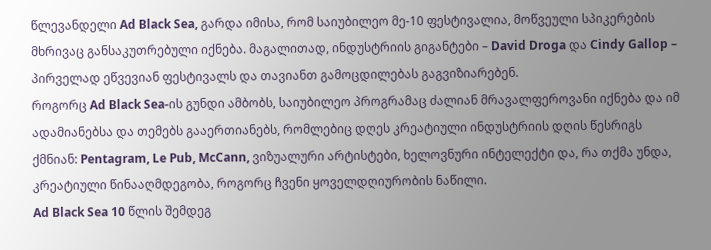წლევანდელი Ad Black Sea, გარდა იმისა, რომ საიუბილეო მე-10 ფესტივალია, მოწვეული სპიკერების მხრივაც განსაკუთრებული იქნება. მაგალითად, ინდუსტრიის გიგანტები – David Droga და Cindy Gallop – პირველად ეწვევიან ფესტივალს და თავიანთ გამოცდილებას გაგვიზიარებენ.
როგორც Ad Black Sea-ის გუნდი ამბობს, საიუბილეო პროგრამაც ძალიან მრავალფეროვანი იქნება და იმ ადამიანებსა და თემებს გააერთიანებს, რომლებიც დღეს კრეატიული ინდუსტრიის დღის წესრიგს ქმნიან: Pentagram, Le Pub, McCann, ვიზუალური არტისტები, ხელოვნური ინტელექტი და, რა თქმა უნდა, კრეატიული წინააღმდეგობა, როგორც ჩვენი ყოველდღიურობის ნაწილი.
Ad Black Sea 10 წლის შემდეგ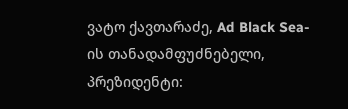ვატო ქავთარაძე, Ad Black Sea-ის თანადამფუძნებელი, პრეზიდენტი: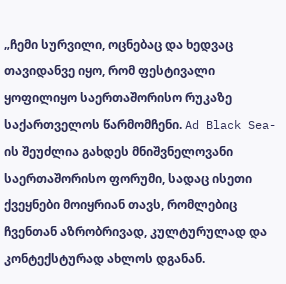„ჩემი სურვილი, ოცნებაც და ხედვაც თავიდანვე იყო, რომ ფესტივალი ყოფილიყო საერთაშორისო რუკაზე საქართველოს წარმომჩენი. Ad Black Sea-ის შეუძლია გახდეს მნიშვნელოვანი საერთაშორისო ფორუმი, სადაც ისეთი ქვეყნები მოიყრიან თავს, რომლებიც ჩვენთან აზრობრივად, კულტურულად და კონტექსტურად ახლოს დგანან.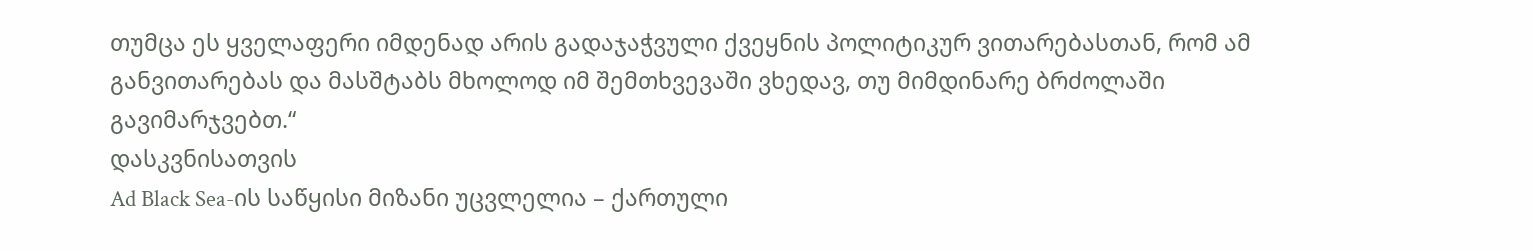თუმცა ეს ყველაფერი იმდენად არის გადაჯაჭვული ქვეყნის პოლიტიკურ ვითარებასთან, რომ ამ განვითარებას და მასშტაბს მხოლოდ იმ შემთხვევაში ვხედავ, თუ მიმდინარე ბრძოლაში გავიმარჯვებთ.“
დასკვნისათვის
Ad Black Sea-ის საწყისი მიზანი უცვლელია – ქართული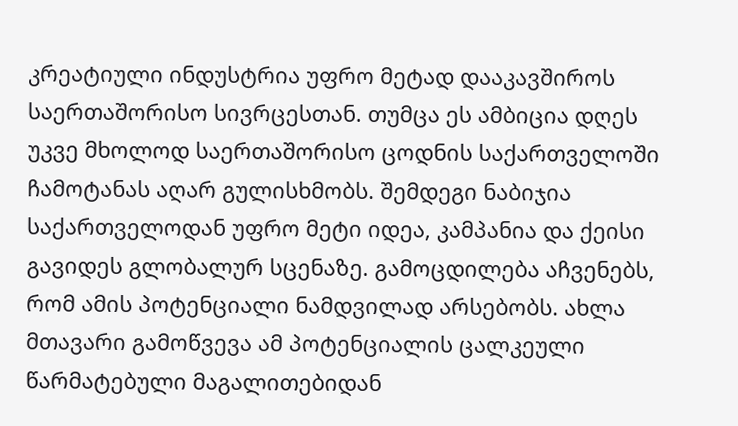კრეატიული ინდუსტრია უფრო მეტად დააკავშიროს საერთაშორისო სივრცესთან. თუმცა ეს ამბიცია დღეს უკვე მხოლოდ საერთაშორისო ცოდნის საქართველოში ჩამოტანას აღარ გულისხმობს. შემდეგი ნაბიჯია საქართველოდან უფრო მეტი იდეა, კამპანია და ქეისი გავიდეს გლობალურ სცენაზე. გამოცდილება აჩვენებს, რომ ამის პოტენციალი ნამდვილად არსებობს. ახლა მთავარი გამოწვევა ამ პოტენციალის ცალკეული წარმატებული მაგალითებიდან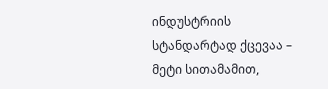ინდუსტრიის სტანდარტად ქცევაა – მეტი სითამამით,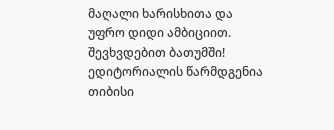მაღალი ხარისხითა და უფრო დიდი ამბიციით.
შევხვდებით ბათუმში!
ედიტორიალის წარმდგენია თიბისი